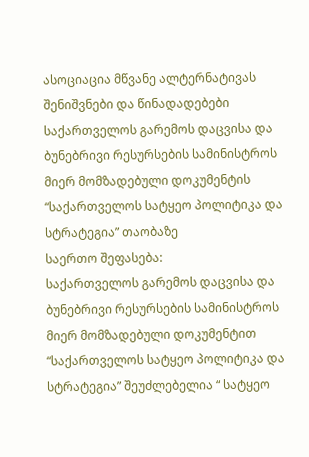ასოციაცია მწვანე ალტერნატივას შენიშვნები და წინადადებები საქართველოს გარემოს დაცვისა და ბუნებრივი რესურსების სამინისტროს მიერ მომზადებული დოკუმენტის “საქართველოს სატყეო პოლიტიკა და სტრატეგია” თაობაზე
საერთო შეფასება:
საქართველოს გარემოს დაცვისა და ბუნებრივი რესურსების სამინისტროს მიერ მომზადებული დოკუმენტით “საქართველოს სატყეო პოლიტიკა და სტრატეგია” შეუძლებელია “ სატყეო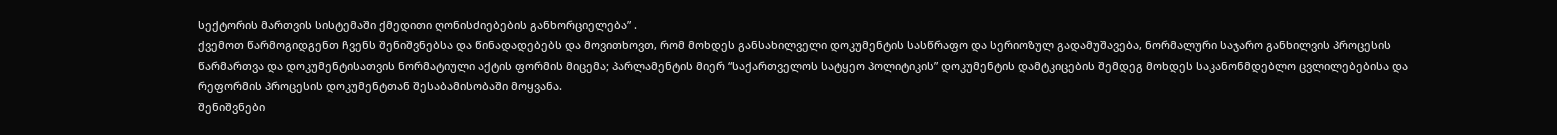სექტორის მართვის სისტემაში ქმედითი ღონისძიებების განხორციელება” .
ქვემოთ წარმოგიდგენთ ჩვენს შენიშვნებსა და წინადადებებს და მოვითხოვთ, რომ მოხდეს განსახილველი დოკუმენტის სასწრაფო და სერიოზულ გადამუშავება, ნორმალური საჯარო განხილვის პროცესის წარმართვა და დოკუმენტისათვის ნორმატიული აქტის ფორმის მიცემა; პარლამენტის მიერ “საქართველოს სატყეო პოლიტიკის” დოკუმენტის დამტკიცების შემდეგ მოხდეს საკანონმდებლო ცვლილებებისა და რეფორმის პროცესის დოკუმენტთან შესაბამისობაში მოყვანა.
შენიშვნები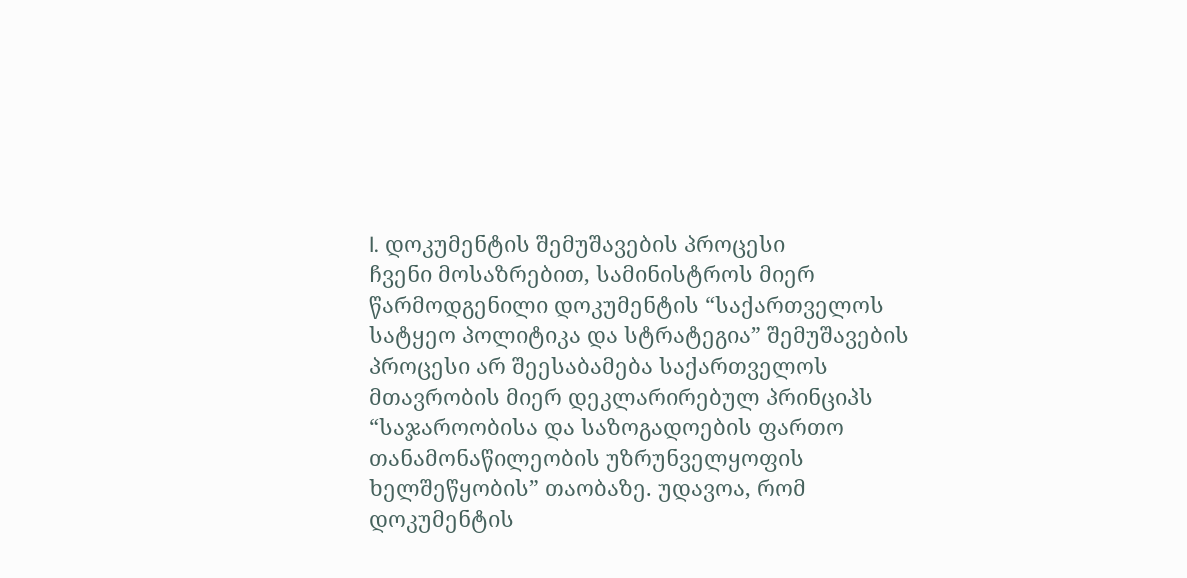I. დოკუმენტის შემუშავების პროცესი
ჩვენი მოსაზრებით, სამინისტროს მიერ წარმოდგენილი დოკუმენტის “საქართველოს სატყეო პოლიტიკა და სტრატეგია” შემუშავების პროცესი არ შეესაბამება საქართველოს მთავრობის მიერ დეკლარირებულ პრინციპს “საჯაროობისა და საზოგადოების ფართო თანამონაწილეობის უზრუნველყოფის ხელშეწყობის” თაობაზე. უდავოა, რომ დოკუმენტის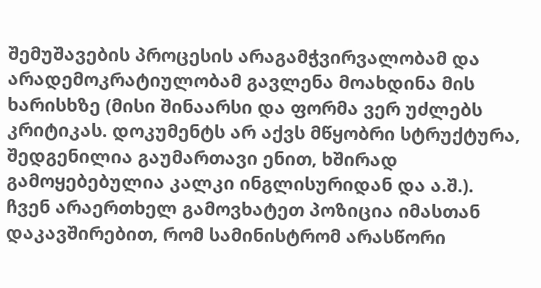შემუშავების პროცესის არაგამჭვირვალობამ და არადემოკრატიულობამ გავლენა მოახდინა მის ხარისხზე (მისი შინაარსი და ფორმა ვერ უძლებს კრიტიკას. დოკუმენტს არ აქვს მწყობრი სტრუქტურა, შედგენილია გაუმართავი ენით, ხშირად გამოყებებულია კალკი ინგლისურიდან და ა.შ.).
ჩვენ არაერთხელ გამოვხატეთ პოზიცია იმასთან დაკავშირებით, რომ სამინისტრომ არასწორი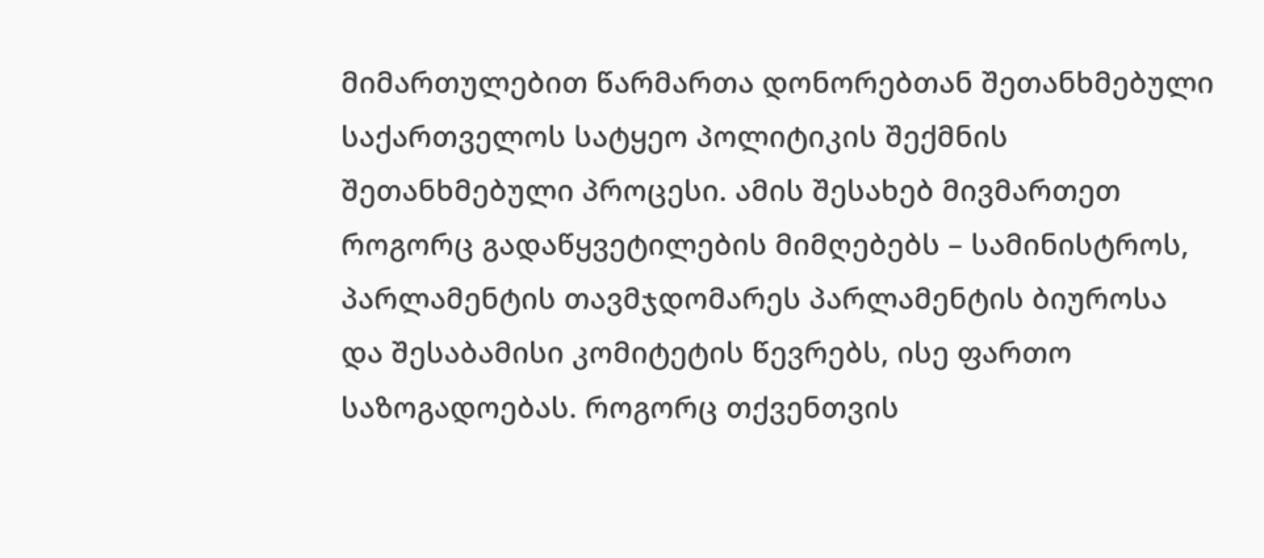მიმართულებით წარმართა დონორებთან შეთანხმებული საქართველოს სატყეო პოლიტიკის შექმნის შეთანხმებული პროცესი. ამის შესახებ მივმართეთ როგორც გადაწყვეტილების მიმღებებს – სამინისტროს, პარლამენტის თავმჯდომარეს პარლამენტის ბიუროსა და შესაბამისი კომიტეტის წევრებს, ისე ფართო საზოგადოებას. როგორც თქვენთვის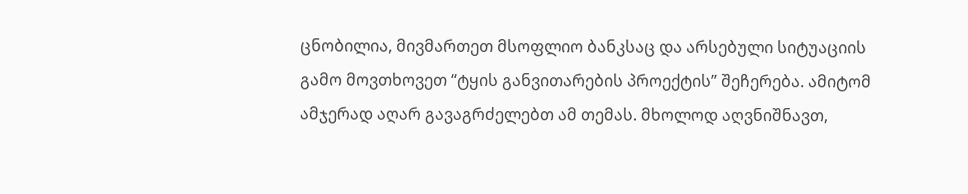ცნობილია, მივმართეთ მსოფლიო ბანკსაც და არსებული სიტუაციის გამო მოვთხოვეთ “ტყის განვითარების პროექტის” შეჩერება. ამიტომ ამჯერად აღარ გავაგრძელებთ ამ თემას. მხოლოდ აღვნიშნავთ,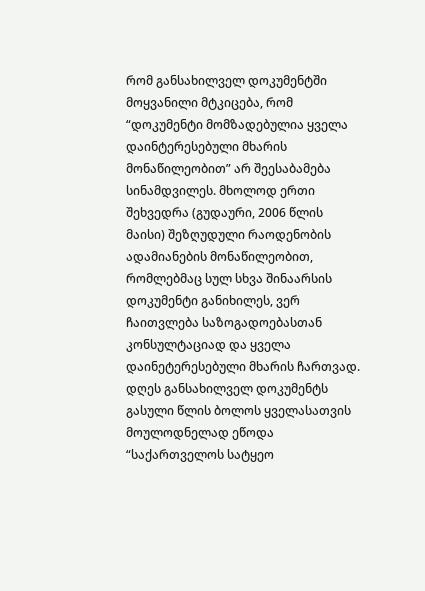რომ განსახილველ დოკუმენტში მოყვანილი მტკიცება, რომ “დოკუმენტი მომზადებულია ყველა დაინტერესებული მხარის მონაწილეობით” არ შეესაბამება სინამდვილეს. მხოლოდ ერთი შეხვედრა (გუდაური, 2006 წლის მაისი) შეზღუდული რაოდენობის ადამიანების მონაწილეობით, რომლებმაც სულ სხვა შინაარსის დოკუმენტი განიხილეს, ვერ ჩაითვლება საზოგადოებასთან კონსულტაციად და ყველა დაინეტერესებული მხარის ჩართვად. დღეს განსახილველ დოკუმენტს გასული წლის ბოლოს ყველასათვის მოულოდნელად ეწოდა “საქართველოს სატყეო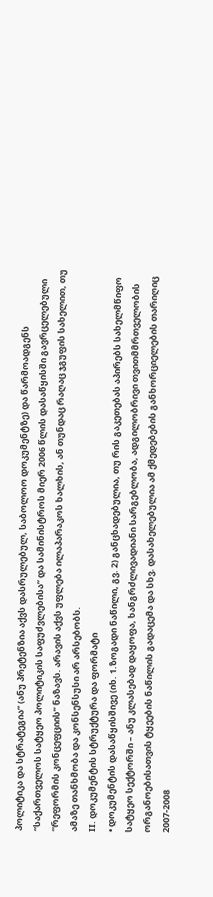პოლიტიკა და სტრატეგია” (ანუ პრეტენზია აქვს დასრულებულ, საბოლოო დოკუმენტზე) და წარმოადგენს “საქართველოს სატყეო პოლიტიკის საფუძვლებისა” და სამინისტროს მიერ 2006 წლის დასაწყისში გავრცელებული “რეფორმის კონცეფციის” ნაზავს. არავის აქვს უფლება ილაპარაკოს ხალხის, ან თუნდაც რაღაც ჯგუფის სახელით, თუ ამაზე თანხმობა და კონსენსუსი არ არსებობს.
II. დოკუმენტის სტრუქტურა და ფორმატი
• დოკუმენტის დასაწყისშივე (იხ. 1.ზოგადი ნაწილი, გვ. 2) განცხადებულია, თუ რის გაკეთებას აპირებს სახელმწიფო სატყეო სექტორში – ანუ კლასებად დაყოფა, ხანგრძლივადიანი სარგებლობა, ადგილობრივი თვითმმრთველობის ორგანოებისათვის ტყეების ნაწილის გადაცემა და სხვ. დასახელებულია ამ ქმედებების განხორციელების თარიღიც 2007-2008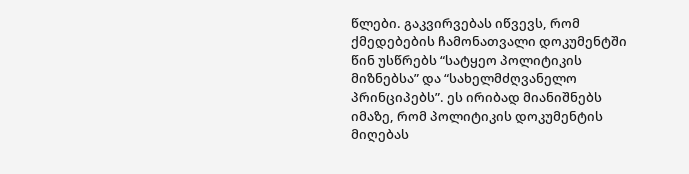წლები. გაკვირვებას იწვევს, რომ ქმედებების ჩამონათვალი დოკუმენტში წინ უსწრებს “სატყეო პოლიტიკის მიზნებსა” და “სახელმძღვანელო პრინციპებს”. ეს ირიბად მიანიშნებს იმაზე, რომ პოლიტიკის დოკუმენტის მიღებას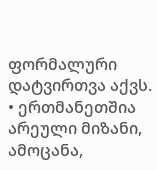ფორმალური დატვირთვა აქვს.
• ერთმანეთშია არეული მიზანი, ამოცანა,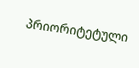პრიორიტეტული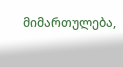მიმართულება,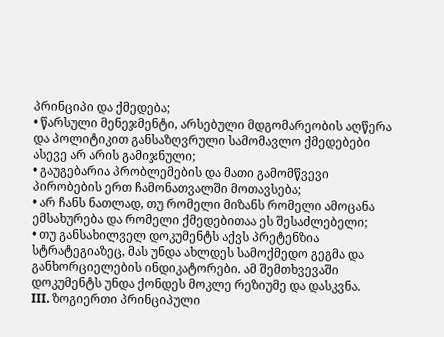პრინციპი და ქმედება;
• წარსული მენეჯმენტი, არსებული მდგომარეობის აღწერა და პოლიტიკით განსაზღვრული სამომავლო ქმედებები ასევე არ არის გამიჯნული;
• გაუგებარია პრობლემების და მათი გამომწვევი პირობების ერთ ჩამონათვალში მოთავსება;
• არ ჩანს ნათლად, თუ რომელი მიზანს რომელი ამოცანა ემსახურება და რომელი ქმედებითაა ეს შესაძლებელი;
• თუ განსახილველ დოკუმენტს აქვს პრეტენზია სტრატეგიაზეც, მას უნდა ახლდეს სამოქმედო გეგმა და განხორციელების ინდიკატორები. ამ შემთხვევაში დოკუმენტს უნდა ქონდეს მოკლე რეზიუმე და დასკვნა.
III. ზოგიერთი პრინციპული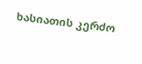ხასიათის კერძო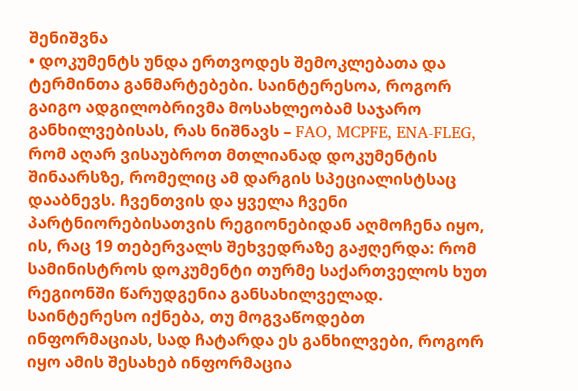შენიშვნა
• დოკუმენტს უნდა ერთვოდეს შემოკლებათა და ტერმინთა განმარტებები. საინტერესოა, როგორ გაიგო ადგილობრივმა მოსახლეობამ საჯარო განხილვებისას, რას ნიშნავს – FAO, MCPFE, ENA-FLEG, რომ აღარ ვისაუბროთ მთლიანად დოკუმენტის შინაარსზე, რომელიც ამ დარგის სპეციალისტსაც დააბნევს. ჩვენთვის და ყველა ჩვენი პარტნიორებისათვის რეგიონებიდან აღმოჩენა იყო, ის, რაც 19 თებერვალს შეხვედრაზე გაჟღერდა: რომ სამინისტროს დოკუმენტი თურმე საქართველოს ხუთ რეგიონში წარუდგენია განსახილველად. საინტერესო იქნება, თუ მოგვაწოდებთ ინფორმაციას, სად ჩატარდა ეს განხილვები, როგორ იყო ამის შესახებ ინფორმაცია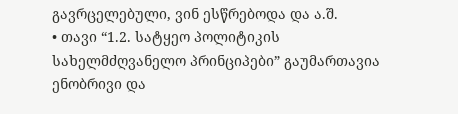გავრცელებული, ვინ ესწრებოდა და ა.შ.
• თავი “1.2. სატყეო პოლიტიკის სახელმძღვანელო პრინციპები” გაუმართავია ენობრივი და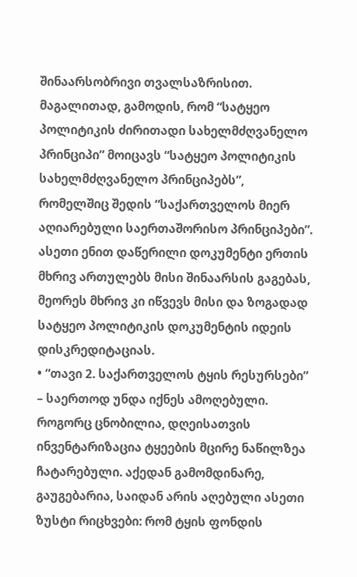შინაარსობრივი თვალსაზრისით. მაგალითად, გამოდის, რომ “სატყეო პოლიტიკის ძირითადი სახელმძღვანელო პრინციპი” მოიცავს “სატყეო პოლიტიკის სახელმძღვანელო პრინციპებს”, რომელშიც შედის “საქართველოს მიერ აღიარებული საერთაშორისო პრინციპები”. ასეთი ენით დაწერილი დოკუმენტი ერთის მხრივ ართულებს მისი შინაარსის გაგებას, მეორეს მხრივ კი იწვევს მისი და ზოგადად სატყეო პოლიტიკის დოკუმენტის იდეის დისკრედიტაციას.
• “თავი 2. საქართველოს ტყის რესურსები” – საერთოდ უნდა იქნეს ამოღებული. როგორც ცნობილია, დღეისათვის ინვენტარიზაცია ტყეების მცირე ნაწილზეა ჩატარებული. აქედან გამომდინარე, გაუგებარია, საიდან არის აღებული ასეთი ზუსტი რიცხვები: რომ ტყის ფონდის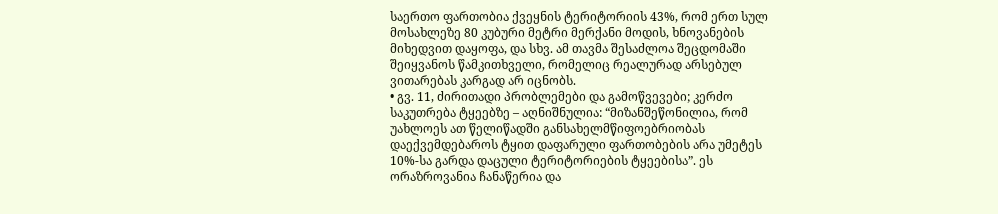საერთო ფართობია ქვეყნის ტერიტორიის 43%, რომ ერთ სულ მოსახლეზე 80 კუბური მეტრი მერქანი მოდის, ხნოვანების მიხედვით დაყოფა, და სხვ. ამ თავმა შესაძლოა შეცდომაში შეიყვანოს წამკითხველი, რომელიც რეალურად არსებულ ვითარებას კარგად არ იცნობს.
• გვ. 11, ძირითადი პრობლემები და გამოწვევები; კერძო საკუთრება ტყეებზე – აღნიშნულია: “მიზანშეწონილია, რომ უახლოეს ათ წელიწადში განსახელმწიფოებრიობას დაექვემდებაროს ტყით დაფარული ფართობების არა უმეტეს 10%-სა გარდა დაცული ტერიტორიების ტყეებისა”. ეს ორაზროვანია ჩანაწერია და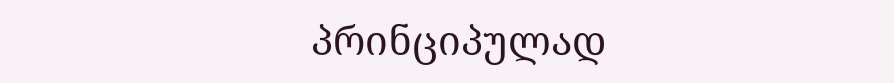პრინციპულად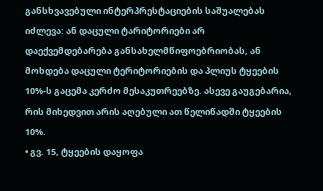განსხვავებული ინტერპრესტაციების საშუალებას იძლევა: ან დაცული ტარიტორიები არ დაექვემდებარება განსახელმწიფოებრიობას, ან მოხდება დაცული ტერიტორიების და პლიუს ტყეების 10%-ს გაცემა კერძო მესაკუთრეებზე. ასევე გაუგებარია, რის მიხედვით არის აღებული ათ წელიწადში ტყეების 10%.
• გვ. 15, ტყეების დაყოფა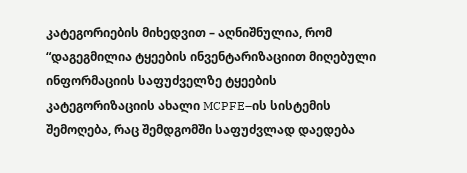კატეგორიების მიხედვით – აღნიშნულია, რომ “დაგეგმილია ტყეების ინვენტარიზაციით მიღებული ინფორმაციის საფუძველზე ტყეების კატეგორიზაციის ახალი MCPFE–ის სისტემის შემოღება, რაც შემდგომში საფუძვლად დაედება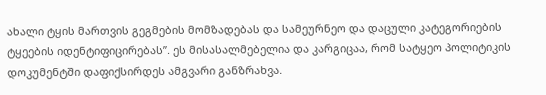ახალი ტყის მართვის გეგმების მომზადებას და სამეურნეო და დაცული კატეგორიების ტყეების იდენტიფიცირებას”. ეს მისასალმებელია და კარგიცაა, რომ სატყეო პოლიტიკის დოკუმენტში დაფიქსირდეს ამგვარი განზრახვა.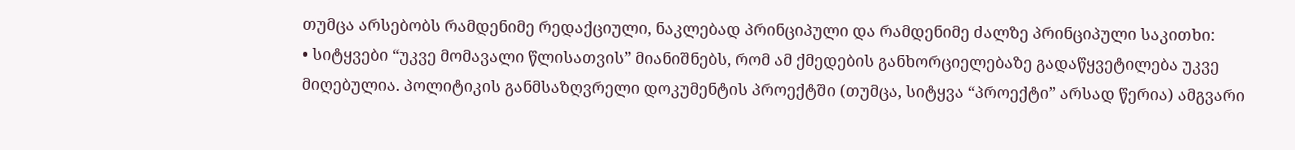თუმცა არსებობს რამდენიმე რედაქციული, ნაკლებად პრინციპული და რამდენიმე ძალზე პრინციპული საკითხი:
• სიტყვები “უკვე მომავალი წლისათვის” მიანიშნებს, რომ ამ ქმედების განხორციელებაზე გადაწყვეტილება უკვე მიღებულია. პოლიტიკის განმსაზღვრელი დოკუმენტის პროექტში (თუმცა, სიტყვა “პროექტი” არსად წერია) ამგვარი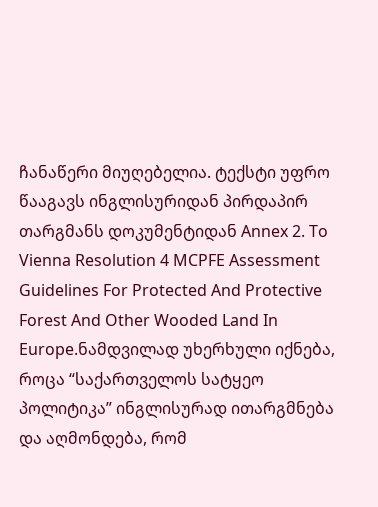ჩანაწერი მიუღებელია. ტექსტი უფრო წააგავს ინგლისურიდან პირდაპირ თარგმანს დოკუმენტიდან Annex 2. To Vienna Resolution 4 MCPFE Assessment Guidelines For Protected And Protective Forest And Other Wooded Land In Europe.ნამდვილად უხერხული იქნება, როცა “საქართველოს სატყეო პოლიტიკა” ინგლისურად ითარგმნება და აღმონდება, რომ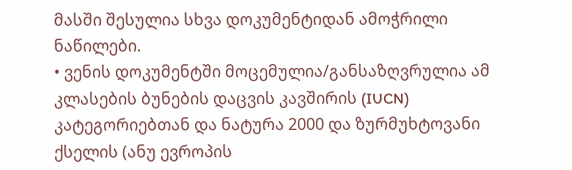მასში შესულია სხვა დოკუმენტიდან ამოჭრილი ნაწილები.
• ვენის დოკუმენტში მოცემულია/განსაზღვრულია ამ კლასების ბუნების დაცვის კავშირის (IUCN) კატეგორიებთან და ნატურა 2000 და ზურმუხტოვანი ქსელის (ანუ ევროპის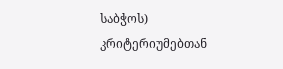საბჭოს) კრიტერიუმებთან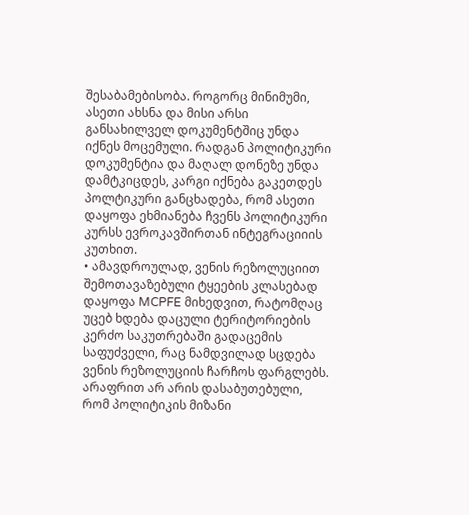შესაბამებისობა. როგორც მინიმუმი, ასეთი ახსნა და მისი არსი განსახილველ დოკუმენტშიც უნდა იქნეს მოცემული. რადგან პოლიტიკური დოკუმენტია და მაღალ დონეზე უნდა დამტკიცდეს, კარგი იქნება გაკეთდეს პოლტიკური განცხადება, რომ ასეთი დაყოფა ეხმიანება ჩვენს პოლიტიკური კურსს ევროკავშირთან ინტეგრაციიის კუთხით.
• ამავდროულად, ვენის რეზოლუციით შემოთავაზებული ტყეების კლასებად დაყოფა MCPFE მიხედვით, რატომღაც უცებ ხდება დაცული ტერიტორიების კერძო საკუთრებაში გადაცემის საფუძველი, რაც ნამდვილად სცდება ვენის რეზოლუციის ჩარჩოს ფარგლებს. არაფრით არ არის დასაბუთებული, რომ პოლიტიკის მიზანი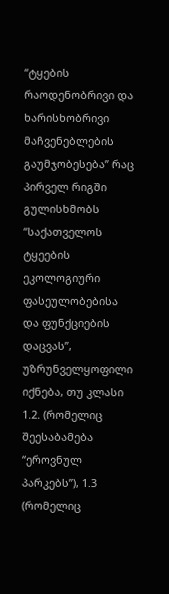“ტყების რაოდენობრივი და ხარისხობრივი მაჩვენებლების გაუმჯობესება” რაც პირველ რიგში გულისხმობს “საქათველოს ტყეების ეკოლოგიური ფასეულობებისა და ფუნქციების დაცვას”, უზრუნველყოფილი იქნება, თუ კლასი 1.2. (რომელიც შეესაბამება “ეროვნულ პარკებს”), 1.3 (რომელიც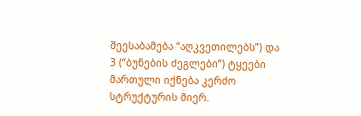შეესაბამება “აღკვეთილებს”) და 3 (“ბუნების ძეგლები”) ტყეები მართული იქნება კერძო სტრუქტურის მიერ.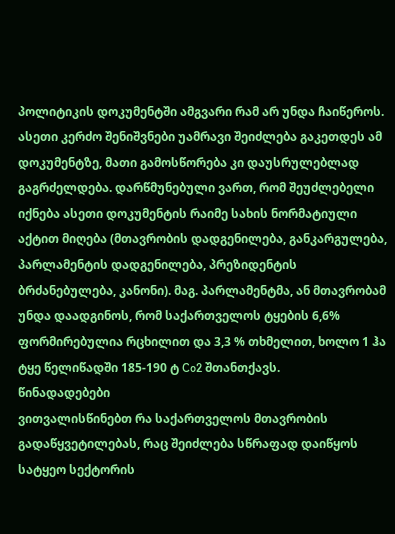პოლიტიკის დოკუმენტში ამგვარი რამ არ უნდა ჩაიწეროს.
ასეთი კერძო შენიშვნები უამრავი შეიძლება გაკეთდეს ამ დოკუმენტზე, მათი გამოსწორება კი დაუსრულებლად გაგრძელდება. დარწმუნებული ვართ, რომ შეუძლებელი იქნება ასეთი დოკუმენტის რაიმე სახის ნორმატიული აქტით მიღება (მთავრობის დადგენილება, განკარგულება, პარლამენტის დადგენილება, პრეზიდენტის ბრძანებულება, კანონი). მაგ. პარლამენტმა, ან მთავრობამ უნდა დაადგინოს, რომ საქართველოს ტყების 6,6% ფორმირებულია რცხილით და 3,3 % თხმელით, ხოლო 1 ჰა ტყე წელიწადში 185-190 ტ Co2 შთანთქავს.
წინადადებები
ვითვალისწინებთ რა საქართველოს მთავრობის გადაწყვეტილებას, რაც შეიძლება სწრაფად დაიწყოს სატყეო სექტორის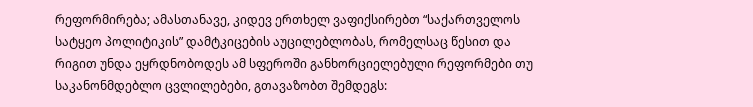რეფორმირება; ამასთანავე, კიდევ ერთხელ ვაფიქსირებთ “საქართველოს სატყეო პოლიტიკის” დამტკიცების აუცილებლობას, რომელსაც წესით და რიგით უნდა ეყრდნობოდეს ამ სფეროში განხორციელებული რეფორმები თუ საკანონმდებლო ცვლილებები, გთავაზობთ შემდეგს: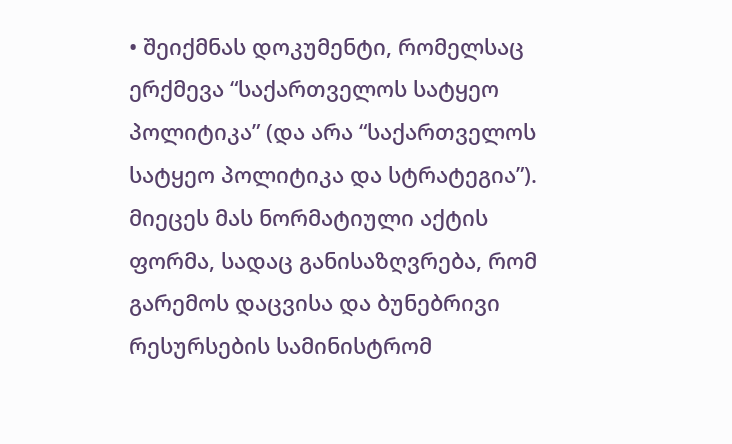• შეიქმნას დოკუმენტი, რომელსაც ერქმევა “საქართველოს სატყეო პოლიტიკა” (და არა “საქართველოს სატყეო პოლიტიკა და სტრატეგია”). მიეცეს მას ნორმატიული აქტის ფორმა, სადაც განისაზღვრება, რომ გარემოს დაცვისა და ბუნებრივი რესურსების სამინისტრომ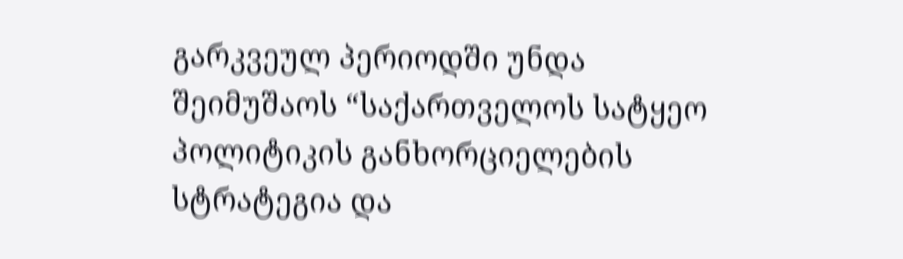გარკვეულ პერიოდში უნდა შეიმუშაოს “საქართველოს სატყეო პოლიტიკის განხორციელების სტრატეგია და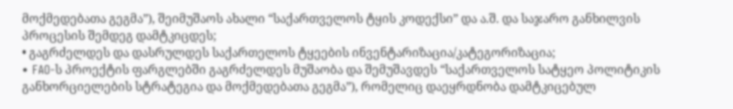მოქმედებათა გეგმა”), შეიმუშაოს ახალი “საქართველოს ტყის კოდექსი” და ა.შ. და საჯარო განხილვის პროცესის შემდეგ დამტკიცდეს;
• გაგრძელდეს და დასრულდეს საქართელოს ტყეების ინვენტარიზაცია/კატეგორიზაცია;
• FAO-ს პროექტის ფარგლებში გაგრძელდეს მუშაობა და შემუშავდეს “საქართველოს სატყეო პოლიტიკის განხორციელების სტრატეგია და მოქმედებათა გეგმა”), რომელიც დაეყრდნობა დამტკიცებულ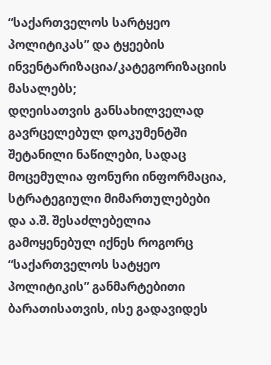“საქართველოს სარტყეო პოლიტიკას” და ტყეების ინვენტარიზაცია/კატეგორიზაციის მასალებს;
დღეისათვის განსახილველად გავრცელებულ დოკუმენტში შეტანილი ნაწილები, სადაც მოცემულია ფონური ინფორმაცია, სტრატეგიული მიმართულებები და ა.შ. შესაძლებელია გამოყენებულ იქნეს როგორც “საქართველოს სატყეო პოლიტიკის” განმარტებითი ბარათისათვის, ისე გადავიდეს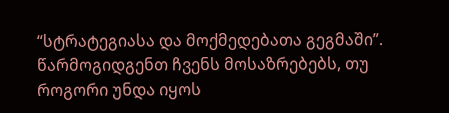“სტრატეგიასა და მოქმედებათა გეგმაში”.
წარმოგიდგენთ ჩვენს მოსაზრებებს, თუ როგორი უნდა იყოს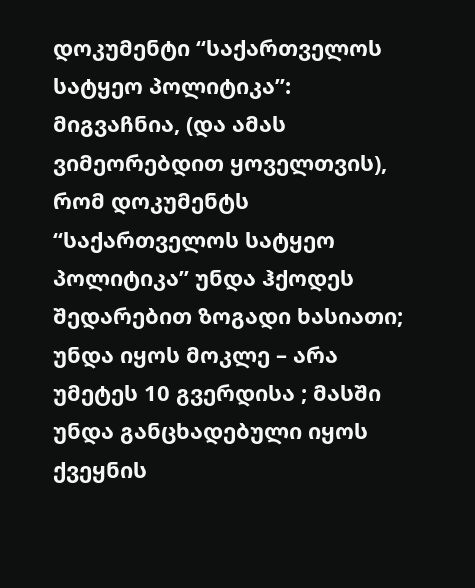დოკუმენტი “საქართველოს სატყეო პოლიტიკა”:
მიგვაჩნია, (და ამას ვიმეორებდით ყოველთვის), რომ დოკუმენტს “საქართველოს სატყეო პოლიტიკა” უნდა ჰქოდეს შედარებით ზოგადი ხასიათი; უნდა იყოს მოკლე – არა უმეტეს 10 გვერდისა ; მასში უნდა განცხადებული იყოს ქვეყნის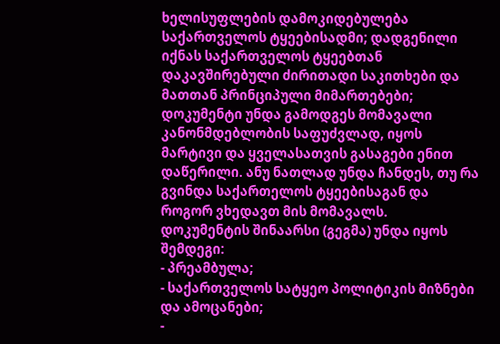ხელისუფლების დამოკიდებულება საქართველოს ტყეებისადმი; დადგენილი იქნას საქართველოს ტყეებთან დაკავშირებული ძირითადი საკითხები და მათთან პრინციპული მიმართებები; დოკუმენტი უნდა გამოდგეს მომავალი კანონმდებლობის საფუძვლად, იყოს მარტივი და ყველასათვის გასაგები ენით დაწერილი. ანუ ნათლად უნდა ჩანდეს, თუ რა გვინდა საქართელოს ტყეებისაგან და როგორ ვხედავთ მის მომავალს.
დოკუმენტის შინაარსი (გეგმა) უნდა იყოს შემდეგი:
- პრეამბულა;
- საქართველოს სატყეო პოლიტიკის მიზნები და ამოცანები;
-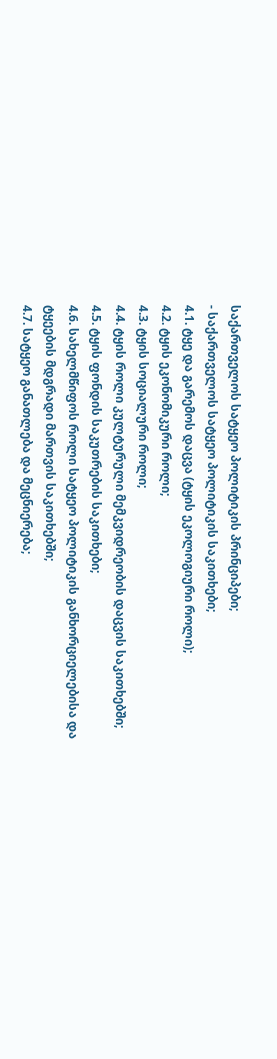საქართველოს სატყეო პოლიტიკის პრინციპები;
- საქართველოს სატყეო პოლიტიკის საკითხები;
4.1. ტყე და გარემოს დაცვა (ტყის ეკოლოგიური როლი);
4.2. ტყის ეკონომიკური როლი;
4.3. ტყის სოციალური როლი;
4.4. ტყის როლი კულტურული მემკვიდრეობის დაცვის საკითხებში;
4.5. ტყის ფონდის საკუთრების საკითხები;
4.6. სახელმწიფოს როლი სატყეო პოლიტიკის განხორციელებისა და ტყეების მდგრადი მართვის საკითხებში;
4.7. სატყეო განათლება და მეცნიერება;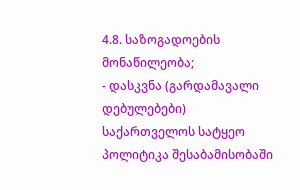4.8. საზოგადოების მონაწილეობა;
- დასკვნა (გარდამავალი დებულებები)
საქართველოს სატყეო პოლიტიკა შესაბამისობაში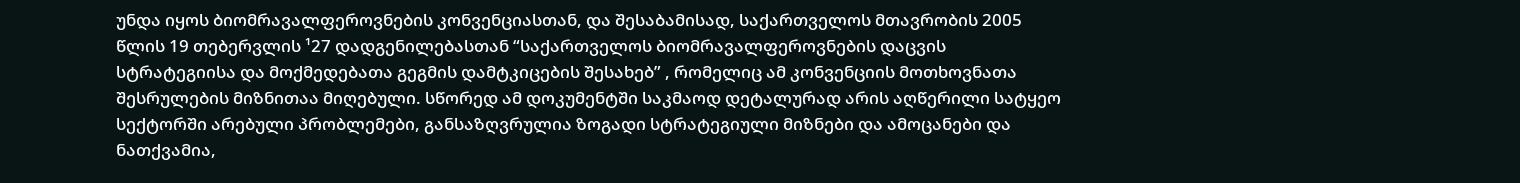უნდა იყოს ბიომრავალფეროვნების კონვენციასთან, და შესაბამისად, საქართველოს მთავრობის 2005 წლის 19 თებერვლის ¹27 დადგენილებასთან “საქართველოს ბიომრავალფეროვნების დაცვის სტრატეგიისა და მოქმედებათა გეგმის დამტკიცების შესახებ” , რომელიც ამ კონვენციის მოთხოვნათა შესრულების მიზნითაა მიღებული. სწორედ ამ დოკუმენტში საკმაოდ დეტალურად არის აღწერილი სატყეო სექტორში არებული პრობლემები, განსაზღვრულია ზოგადი სტრატეგიული მიზნები და ამოცანები და ნათქვამია,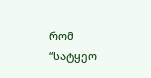რომ “სატყეო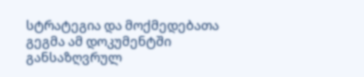სტრატეგია და მოქმედებათა გეგმა ამ დოკუმენტში განსაზღვრულ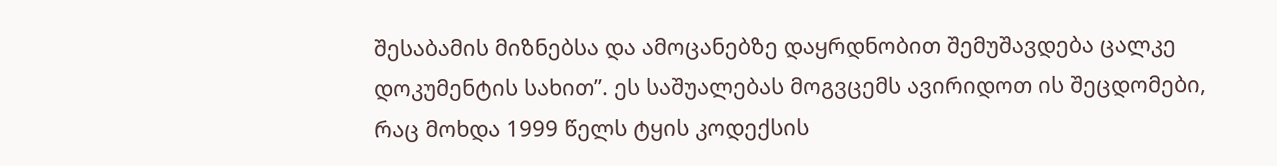შესაბამის მიზნებსა და ამოცანებზე დაყრდნობით შემუშავდება ცალკე დოკუმენტის სახით”. ეს საშუალებას მოგვცემს ავირიდოთ ის შეცდომები, რაც მოხდა 1999 წელს ტყის კოდექსის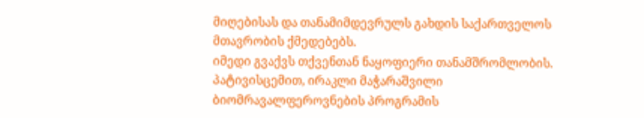მიღებისას და თანამიმდევრულს გახდის საქართველოს მთავრობის ქმედებებს.
იმედი გვაქვს თქვენთან ნაყოფიერი თანამშრომლობის.
პატივისცემით, ირაკლი მაჭარაშვილი
ბიომრავალფეროვნების პროგრამის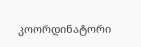კოორდინატორი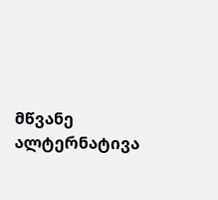მწვანე ალტერნატივა